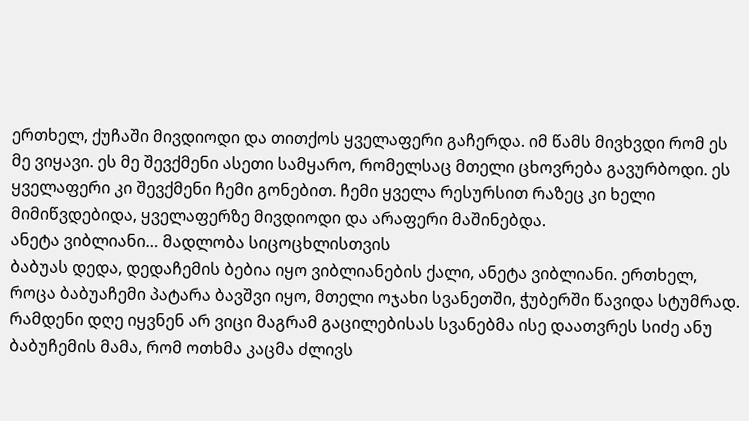ერთხელ, ქუჩაში მივდიოდი და თითქოს ყველაფერი გაჩერდა. იმ წამს მივხვდი რომ ეს მე ვიყავი. ეს მე შევქმენი ასეთი სამყარო, რომელსაც მთელი ცხოვრება გავურბოდი. ეს ყველაფერი კი შევქმენი ჩემი გონებით. ჩემი ყველა რესურსით რაზეც კი ხელი მიმიწვდებიდა, ყველაფერზე მივდიოდი და არაფერი მაშინებდა.
ანეტა ვიბლიანი… მადლობა სიცოცხლისთვის
ბაბუას დედა, დედაჩემის ბებია იყო ვიბლიანების ქალი, ანეტა ვიბლიანი. ერთხელ, როცა ბაბუაჩემი პატარა ბავშვი იყო, მთელი ოჯახი სვანეთში, ჭუბერში წავიდა სტუმრად. რამდენი დღე იყვნენ არ ვიცი მაგრამ გაცილებისას სვანებმა ისე დაათვრეს სიძე ანუ ბაბუჩემის მამა, რომ ოთხმა კაცმა ძლივს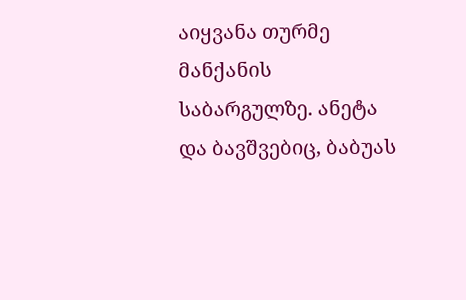აიყვანა თურმე მანქანის საბარგულზე. ანეტა და ბავშვებიც, ბაბუას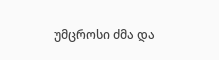უმცროსი ძმა და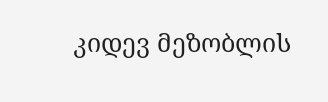კიდევ მეზობლის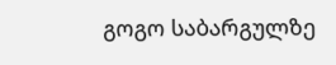გოგო საბარგულზე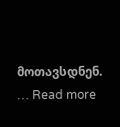მოთავსდნენ. … Read more